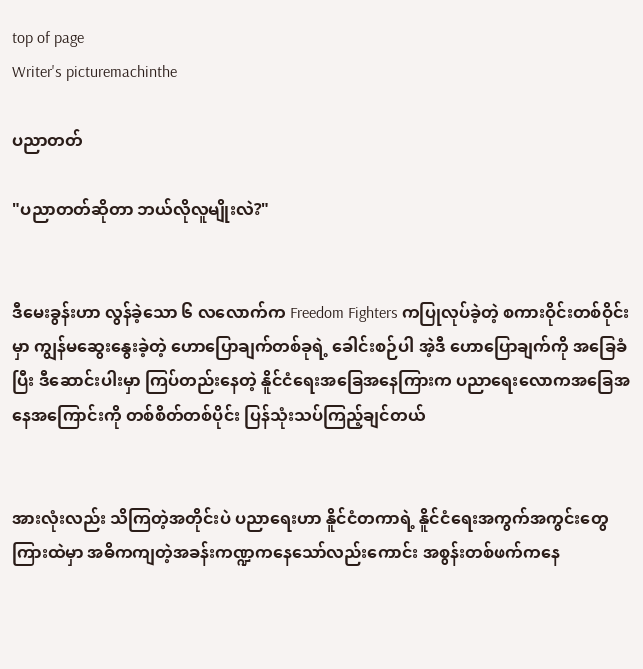top of page
Writer's picturemachinthe

ပညာတတ်

"ပညာတတ်ဆိုတာ ဘယ်လိုလူမျိုးလဲ?"


ဒီမေးခွန်းဟာ လွန်ခဲ့သော ၆ လလောက်က Freedom Fighters ကပြုလုပ်ခဲ့တဲ့ စကားဝိုင်းတစ်ဝိုင်းမှာ ကျွန်မဆွေးနွေးခဲ့တဲ့ ဟောပြောချက်တစ်ခုရဲ့ ခေါင်းစဉ်ပါ အဲ့ဒီ ဟောပြောချက်ကို အခြေခံပြီး ဒီဆောင်းပါးမှာ ကြပ်တည်းနေတဲ့ နိူင်ငံရေးအခြေအနေကြားက ပညာရေးလောကအခြေအနေအကြောင်းကို တစ်စိတ်တစ်ပိုင်း ပြန်သုံးသပ်ကြည့်ချင်တယ်


အားလုံးလည်း သိကြတဲ့အတိုင်းပဲ ပညာရေးဟာ နိူင်ငံတကာရဲ့ နိူင်ငံရေးအကွက်အကွင်းတွေကြားထဲမှာ အဓိကကျတဲ့အခန်းကဏ္ဍကနေသော်လည်းကောင်း အစွန်းတစ်ဖက်ကနေ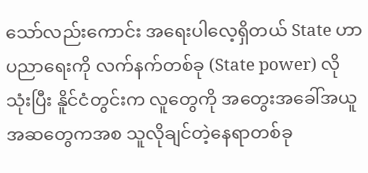သော်လည်းကောင်း အရေးပါလေ့ရှိတယ် State ဟာ ပညာရေးကို လက်နက်တစ်ခု (State power) လို သုံးပြီး နိူင်ငံတွင်းက လူတွေကို အတွေးအခေါ်အယူအဆတွေကအစ သူလိုချင်တဲ့နေရာတစ်ခု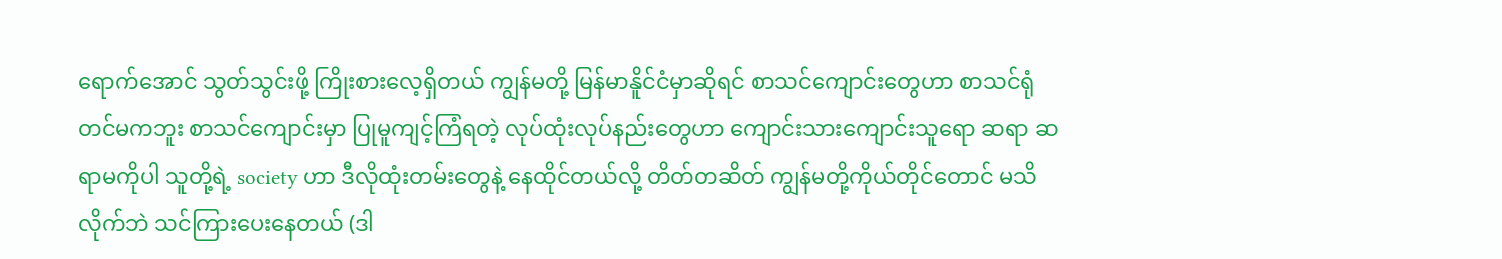ရောက်အောင် သွတ်သွင်းဖို့ ကြိုးစားလေ့ရှိတယ် ကျွန်မတို့ မြန်မာနိူင်ငံမှာဆိုရင် စာသင်ကျောင်းတွေဟာ စာသင်ရုံတင်မကဘူး စာသင်ကျောင်းမှာ ပြုမူကျင့်ကြံရတဲ့ လုပ်ထုံးလုပ်နည်းတွေဟာ ကျောင်းသားကျောင်းသူရော ဆရာ ဆရာမကိုပါ သူတို့ရဲ့ society ဟာ ဒီလိုထုံးတမ်းတွေနဲ့ နေထိုင်တယ်လို့ တိတ်တဆိတ် ကျွန်မတို့ကိုယ်တိုင်တောင် မသိလိုက်ဘဲ သင်ကြားပေးနေတယ် (ဒါ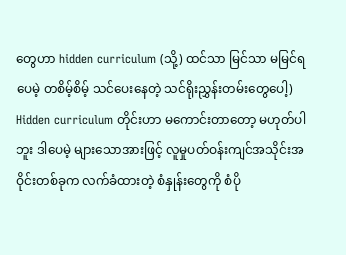တွေဟာ hidden curriculum (သို့) ထင်သာ မြင်သာ မမြင်ရပေမဲ့ တစိမ့်စိမ့် သင်ပေးနေတဲ့ သင်ရိုးညွှန်းတမ်းတွေပေါ့) Hidden curriculum တိုင်းဟာ မကောင်းတာတော့ မဟုတ်ပါဘူး ဒါပေမဲ့ များသောအားဖြင့် လူမှုပတ်ဝန်းကျင်အသိုင်းအဝိုင်းတစ်ခုက လက်ခံထားတဲ့ စံနှုန်းတွေကို စံပို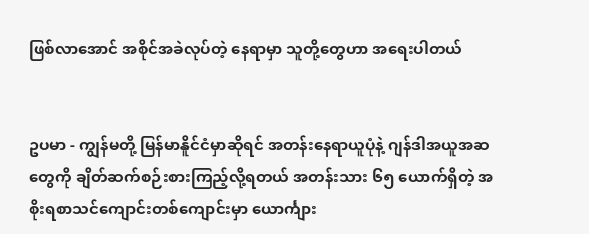ဖြစ်လာအောင် အစိုင်အခဲလုပ်တဲ့ နေရာမှာ သူတို့တွေဟာ အရေးပါတယ်


ဥပမာ - ကျွန်မတို့ မြန်မာနိူင်ငံမှာဆိုရင် အတန်းနေရာယူပုံနဲ့ ဂျန်ဒါအယူအဆတွေကို ချိတ်ဆက်စဉ်းစားကြည့်လို့ရတယ် အတန်းသား ၆၅ ယောက်ရှိတဲ့ အစိုးရ‌စာသင်ကျောင်းတစ်ကျောင်းမှာ ယောင်္ကျား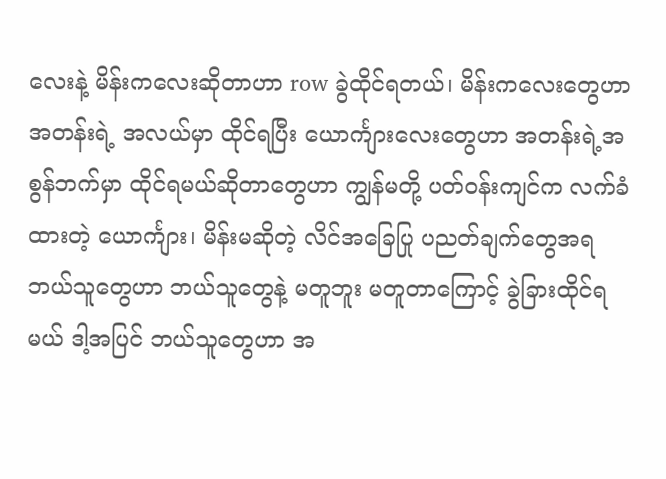လေးနဲ့ မိန်းကလေးဆိုတာဟာ row ခွဲထိုင်ရတယ်၊ မိန်းကလေးတွေဟာ အတန်းရဲ့ အလယ်မှာ ထိုင်ရပြီး ယောင်္ကျားလေးတွေဟာ အတန်းရဲ့အစွန်ဘက်မှာ ထိုင်ရမယ်ဆိုတာတွေဟာ ကျွန်မတို့ ပတ်ဝန်းကျင်က လက်ခံထားတဲ့ ယောင်္ကျား၊ မိန်းမဆိုတဲ့ လိင်အခြေပြု ပညတ်ချက်တွေအရ ဘယ်သူတွေဟာ ဘယ်သူတွေနဲ့ မတူဘူး မတူတာကြောင့် ခွဲခြားထိုင်ရမယ် ဒါ့အပြင် ဘယ်သူတွေဟာ အ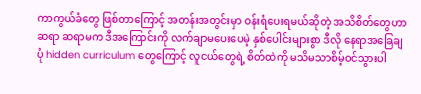ကာကွယ်ခံတွေ ဖြစ်တာကြောင့် အတန်းအတွင်းမှာ ဝန်းရံပေးရမယ်ဆိုတဲ့ အသိစိတ်တွေဟာ ဆရာ ဆရာမက ဒီအကြောင်းကို လက်ချာမပေးပေမဲ့ နှစ်ပေါင်းများစွာ ဒီလို နေရာအခြေချပုံ hidden curriculum တွေကြောင့် လူငယ်တွေရဲ့ စိတ်ထဲကို မသိမသာစိမ့်ဝင်သွားပါ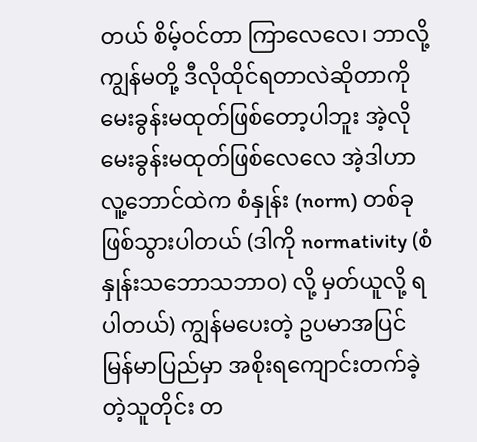တယ် စိမ့်ဝင်တာ ကြာလေလေ၊ ဘာလို့ ကျွန်မတို့ ဒီလိုထိုင်ရတာလဲဆိုတာကို မေးခွန်းမထုတ်ဖြစ်တော့ပါဘူး အဲ့လို မေးခွန်းမထုတ်ဖြစ်လေလေ အဲ့ဒါဟာ လူ့ဘောင်ထဲက စံနှုန်း (norm) တစ်ခု ဖြစ်သွားပါတယ် (ဒါကို normativity (စံနှုန်းသဘောသဘာဝ) လို့ မှတ်ယူလို့ ရပါတယ်) ကျွန်မပေးတဲ့ ဥပမာအပြင် မြန်မာပြည်မှာ အစိုးရကျောင်းတက်ခဲ့တဲ့သူတိုင်း တ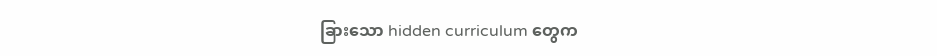ခြားသော hidden curriculum တွေက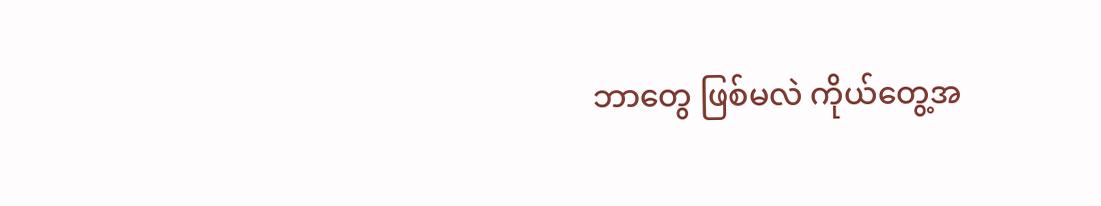ဘာတွေ ဖြစ်မလဲ ကိုယ်တွေ့အ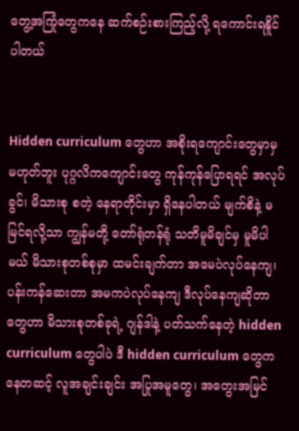တွေ့အကြုံတွေကနေ ဆက်စဉ်းစားကြည့်လို့ ရကောင်းရနိူင်ပါတယ်


Hidden curriculum တွေဟာ အစိုးရကျောင်းတွေမှာမှ မဟုတ်ဘူး ပုဂ္ဂလိကကျောင်းတွေ ကုန်ကုန်ပြောရရင် ‌အလုပ်ခွင်၊ မိသားစု စတဲ့ နေရာတိုင်းမှာ ရှိနေပါတယ် မျက်စိနဲ့ မမြင်ရလို့သာ ကျွန်မတို့ တော်ရုံတန်ရုံ သတိမူမိချင်မှ မူမိပါမယ် မိသားစုတစ်စုမှာ ထမင်းချက်တာ အမေပဲလုပ်နေကျ၊ ပန်းကန်ဆေးတာ အမကပဲလုပ်နေကျ ဒီလုပ်နေကျဆိုတာတွေဟာ မိသားစုတစ်ခုရဲ့ ဂျန်ဒါနဲ့ ပတ်သက်နေတဲ့ hidden curriculum တွေပါပဲ ဒီ hidden curriculum တွေကနေတဆင့် လူအချင်းချင်း အပြုအမူတွေ၊ အတွေးအမြင်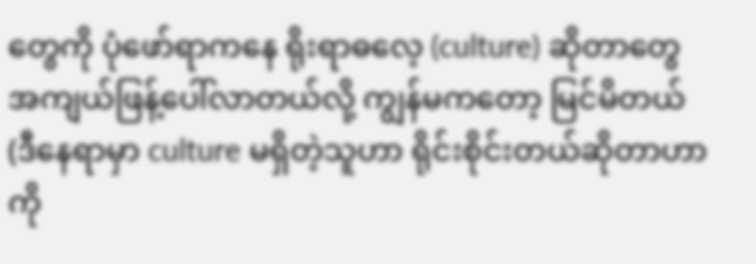တွေကို ပုံဖော်ရာကနေ ရိုးရာဓလေ့ (culture) ဆိုတာတွေ အကျယ်ဖြန့်ပေါ်လာတယ်လို့ ကျွန်မကတော့ မြင်မိတယ် (ဒီနေရာမှာ culture မရှိတဲ့သူဟာ ရိုင်းစိုင်းတယ်ဆိုတာဟာ ကို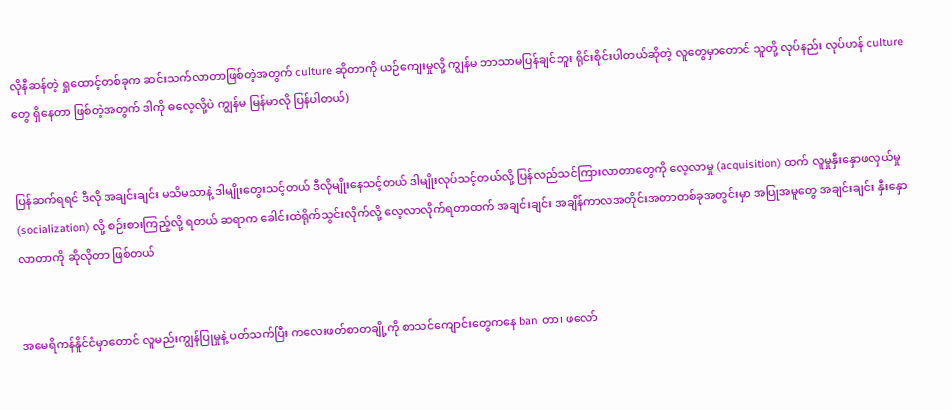လိုနီဆန်တဲ့ ရှုထောင့်တစ်ခုက ဆင်းသက်လာတာဖြစ်တဲ့အတွက် culture ဆိုတာကို ယဉ်ကျေးမှုလို့ ကျွန်မ ဘာသာမပြန်ချင်ဘူး ရိုင်းစိုင်းပါတယ်ဆိုတဲ့ လူတွေမှာတောင် သူတို့ လုပ်နည်း လုပ်ဟန် culture တွေ ရှိနေတာ ဖြစ်တဲ့အတွက် ဒါကို ဓလေ့လို့ပဲ ကျွန်မ မြန်မာလို ပြန်ပါတယ်)


ပြန်ဆက်ရရင် ဒီလို အချင်းချင်း မသိမသာနဲ့ ဒါမျိုးတွေးသင့်တယ် ဒီလိုမျိုးနေသင့်တယ် ဒါမျိုးလုပ်သင့်တယ်လို့ ပြန်လည်သင်ကြားလာတာတွေကို လေ့လာမှု (acquisition) ထက် လူမှုနှီးနှောဖလှယ်မှု (socialization) လို့ စဉ်းစားကြည့်လို့ ရတယ် ဆရာက ခေါင်းထဲရိုက်သွင်းလိုက်လို့ လေ့လာလိုက်ရတာထက် အချင်းချင်း အချိန်ကာလအတိုင်းအတာတစ်ခုအတွင်းမှာ အပြုအမူတွေ အချင်းချင်း နှီးနှောလာတာကို ဆိုလိုတာ ဖြစ်တယ်


အမေရိကန်နိူင်ငံမှာ‌တောင် လူမည်းကျွန်ပြုမှုနဲ့ ပတ်သက်ပြီး ကလေးဖတ်စာတချို့ကို စာသင်ကျောင်းတွေကနေ ban တာ၊ ဖလော်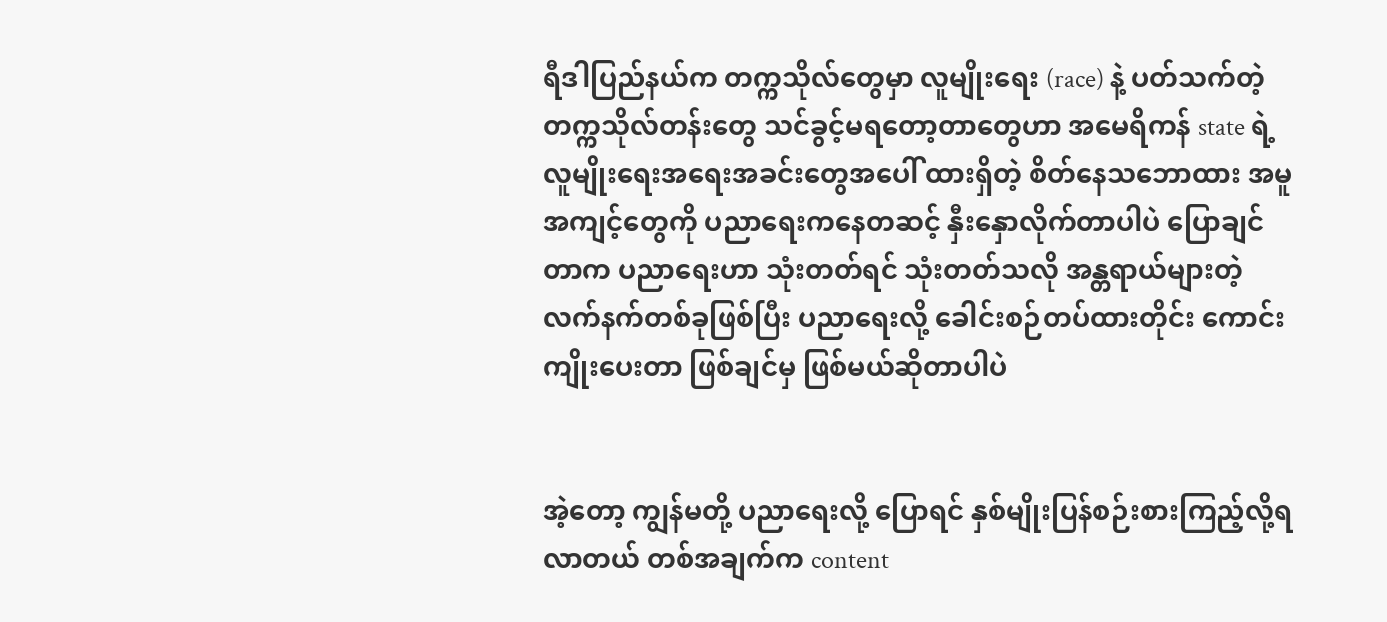ရီဒါပြည်နယ်က တက္ကသိုလ်တွေမှာ လူမျိုးရေး (race) နဲ့ ပတ်သက်တဲ့ တက္ကသိုလ်တန်းတွေ သင်ခွင့်မရတော့တာတွေဟာ အမေရိကန် state ရဲ့ လူမျိုးရေးအရေးအခင်းတွေအပေါ် ထားရှိတဲ့ စိတ်နေသ‌‌ဘောထား အမူအကျင့်တွေကို ပညာရေးကနေတဆင့် နှီးနှောလိုက်တာပါပဲ ပြောချင်တာက ပညာရေးဟာ သုံးတတ်ရင် သုံးတတ်သလို အန္တရာယ်များတဲ့ လက်နက်တစ်ခုဖြစ်ပြီး ပညာရေးလို့ ခေါင်းစဉ်တပ်ထားတိုင်း ကောင်းကျိုးပေးတာ ဖြစ်ချင်မှ ဖြစ်မယ်ဆိုတာပါပဲ


အဲ့တော့ ကျွန်မတို့ ပညာရေးလို့ ပြောရင် နှစ်မျိုးပြန်စဉ်းစားကြည့်လို့ရလာတယ် တစ်အချက်က content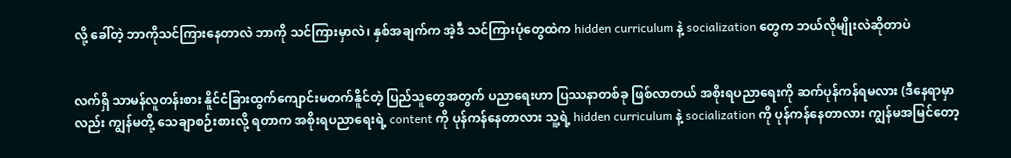လို့ ခေါ်တဲ့ ဘာကိုသင်ကြားနေတာလဲ ဘာကို သင်ကြားမှာလဲ၊ နှစ်အချက်က အဲ့ဒီ သင်ကြားပုံတွေထဲက hidden curriculum နဲ့ socialization တွေက ဘယ်လိုမျိုးလဲဆိုတာပဲ


လက်ရှိ သာမန်လူတန်းစား နိူင်ငံခြားထွက်ကျောင်းမတက်နိူင်တဲ့ ပြည်သူတွေအတွက် ပညာရေးဟာ ပြဿနာတစ်ခု ဖြစ်လာတယ် အစိုးရပညာရေးကို ဆက်ပုန်ကန်ရမလား (ဒီနေရာမှာလည်း ကျွန်မတို့ သေချာစဉ်းစားလို့ ရတာက အစိုးရပညာရေးရဲ့ content ကို ပုန်ကန်နေတာလား သူ့ရဲ့ hidden curriculum နဲ့ socialization ကို ပုန်ကန်နေတာလား ကျွန်မအမြင်တော့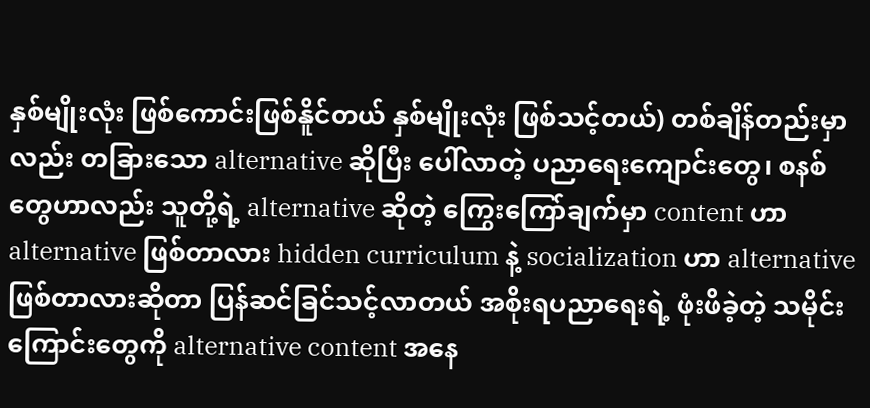နှစ်မျိုးလုံး ဖြစ်ကောင်းဖြစ်နိူင်တယ် နှစ်မျိုးလုံး ဖြစ်သင့်တယ်) တစ်ချိန်တည်းမှာလည်း တခြားသော alternative ဆိုပြီး ပေါ်လာတဲ့ ပညာရေးကျောင်းတွေ၊ စနစ်တွေဟာလည်း သူတို့ရဲ့ alternative ဆိုတဲ့ ကြွေးကြော်ချက်မှာ content ဟာ alternative ဖြစ်တာလား hidden curriculum နဲ့ socialization ဟာ alternative ဖြစ်တာလားဆိုတာ ပြန်ဆင်ခြင်သင့်လာတယ် အစိုးရပညာရေးရဲ့ ဖုံးဖိခဲ့တဲ့ သမိုင်းကြောင်းတွေကို alternative content အနေ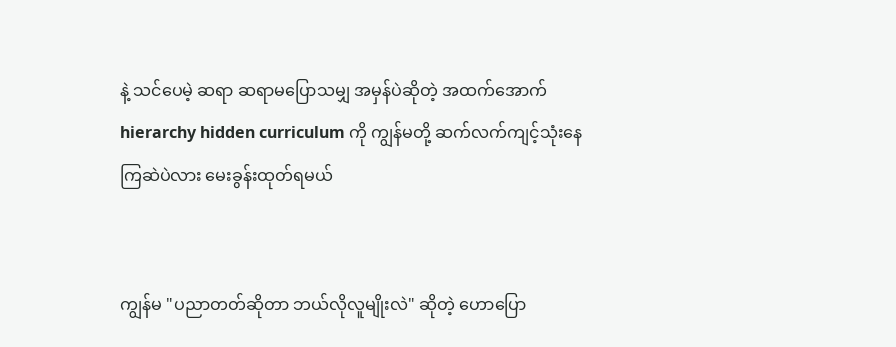နဲ့ သင်ပေမဲ့ ဆရာ ဆရာမပြောသမျှ အမှန်ပဲဆိုတဲ့ အထက်အောက် hierarchy hidden curriculum ကို ကျွန်မတို့ ဆက်လက်ကျင့်သုံးနေကြဆဲ‌ပဲလား မေးခွန်းထုတ်ရမယ်


ကျွန်မ "ပညာတတ်ဆိုတာ ဘယ်လိုလူမျိုးလဲ" ဆိုတဲ့ ဟောပြော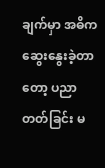ချက်မှာ အဓိကဆွေးနွေးခဲ့တာတော့ ပညာတတ်ခြင်း မ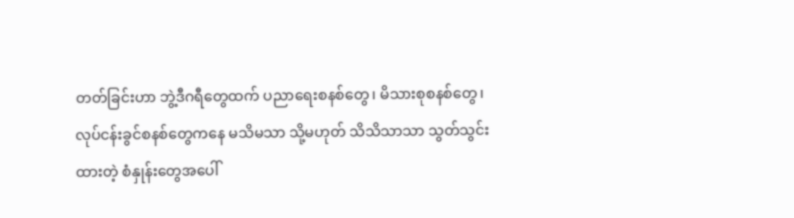တတ်ခြင်းဟာ ဘွဲ့ဒီဂရီတွေထက် ပညာရေးစနစ်တွေ၊ မိသားစုစနစ်တွေ၊ လုပ်ငန်းခွင်စနစ်တွေကနေ မသိမသာ သို့မဟုတ် သိသိသာသာ သွတ်သွင်းထားတဲ့ စံနှုန်းတွေအပေါ်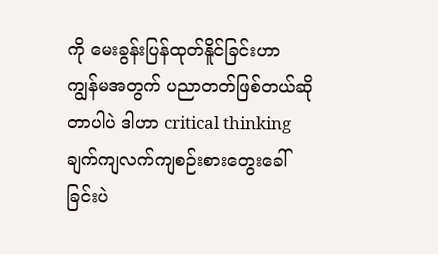ကို မေးခွန်းပြန်ထုတ်နိူင်ခြင်းဟာ ကျွန်မအတွက် ပညာတတ်ဖြစ်တယ်ဆိုတာပါပဲ ဒါဟာ critical thinking ချက်ကျလက်ကျစဉ်းစားတွေးခေါ်ခြင်းပဲ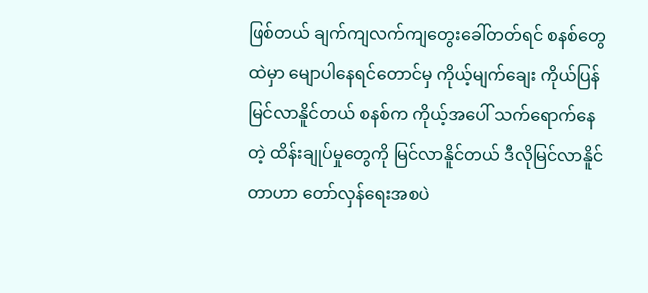ဖြစ်တယ် ချက်ကျလက်ကျတွေးခေါ်တတ်ရင် စနစ်တွေထဲမှာ မျောပါနေရင်တောင်မှ ကိုယ့်မျက်ချေး ကိုယ်ပြန်မြင်လာနိူင်တယ် စနစ်က ကိုယ့်အပေါ် သက်ရောက်နေတဲ့ ထိန်းချုပ်မှုတွေကို မြင်လာနိူင်တယ် ဒီလိုမြင်လာနိူင်တာဟာ တော်လှန်ရေးအစပဲ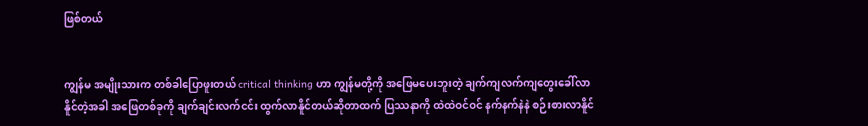ဖြစ်တယ်


ကျွန်မ အမျိုးသားက တစ်ခါပြောဖူးတယ် critical thinking ဟာ ကျွန်မတို့ကို အဖြေမပေးဘူးတဲ့ ချက်ကျလက်ကျတွေးခေါ်လာနိူင်တဲ့အခါ အဖြေတစ်ခုကို ချက်ချင်းလက်ငင်း ထွက်လာနိူင်တယ်ဆိုတာထက် ပြဿနာကို ထဲထဲဝင်ဝင် နက်နက်နဲနဲ စဉ်းစားလာနိူင်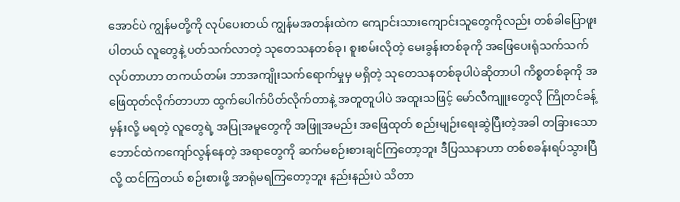အောင်ပဲ ကျွန်မတို့ကို လုပ်ပေးတယ် ကျွန်မအတန်းထဲက ကျောင်းသားကျောင်းသူတွေကိုလည်း တစ်ခါပြောဖူးပါတယ် လူတွေနဲ့ ပတ်သက်လာတဲ့ သုတေသနတစ်ခု၊ စူးစမ်းလိုတဲ့ မေးခွန်းတစ်ခုကို အဖြေပေးရုံသက်သက် လုပ်တာဟာ တကယ်တမ်း ဘာအကျိုးသက်ရောက်မှုမှ မရှိတဲ့ သုတေသနတစ်ခုပါပဲဆိုတာပါ ကိစ္စတစ်ခုကို အဖြေထုတ်လိုက်တာဟာ ထွက်ပေါက်ပိတ်လိုက်တာနဲ့ အတူတူပါပဲ အထူးသဖြင့် မော်လီကျူးတွေလို ကြိုတင်ခန့်မှန်းလို့ မရတဲ့ လူတွေရဲ့ အပြုအမူတွေကို အဖြူအမည်း အဖြေထုတ် စည်းမျဉ်းရေးဆွဲပြီးတဲ့အခါ တခြားသော ဘောင်ထဲကကျော်လွန်နေတဲ့ အရာတွေကို ဆက်မစဉ်းစားချင်ကြတော့ဘူး ဒီပြဿနာဟာ တစ်စခန်းရပ်သွားပြီလို့ ထင်ကြတယ် စဉ်းစားဖို့ အာရုံမရကြတော့ဘူး နည်းနည်းပဲ သိတာ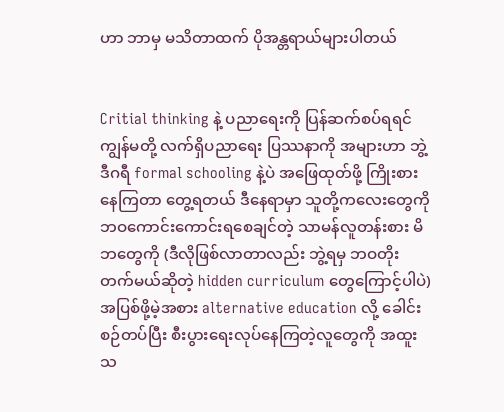ဟာ ဘာမှ မသိတာထက် ပိုအန္တရာယ်များပါတယ်


Critial thinking နဲ့ ပညာရေးကို ပြန်ဆက်စပ်ရရင် ကျွန်မတို့ လက်ရှိပညာရေး ပြဿနာကို အများဟာ ဘွဲ့ဒီဂရီ formal schooling နဲ့ပဲ အဖြေထုတ်ဖို့ ကြိုးစားနေကြတာ တွေ့ရတယ် ဒီနေရာမှာ သူတို့က‌လေးတွေကို ဘဝကောင်းကောင်းရစေချင်တဲ့ သာမန်လူတန်းစား မိဘတွေကို (ဒီလိုဖြစ်လာတာလည်း ဘွဲ့ရမှ ဘဝတိုးတက်မယ်ဆိုတဲ့ hidden curriculum တွေကြောင့်ပါပဲ) အပြစ်ဖို့မဲ့အစား alternative education လို့ ခေါင်းစဉ်တပ်ပြီး စီးပွားရေးလုပ်နေကြတဲ့လူတွေကို အထူးသ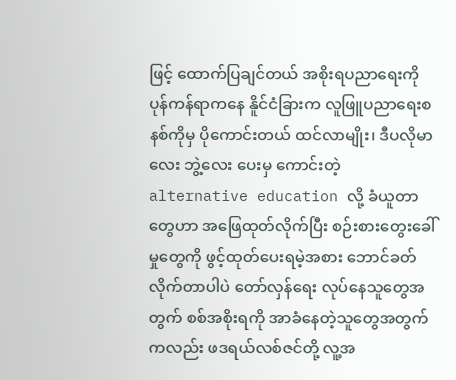ဖြင့် ထောက်ပြချင်တယ် အစိုးရပညာရေးကို ပုန်ကန်ရာကနေ နိူင်ငံခြားက လူဖြူပညာရေးစနစ်ကိုမှ ပိုကောင်းတယ် ထင်လာမျိုး၊ ဒီပလိုမာလေး ဘွဲ့လေး ပေးမှ ကောင်းတဲ့ alternative education လို့ ခံယူတာတွေဟာ အဖြေထုတ်လိုက်ပြီး စဉ်းစားတွေးခေါ်မှုတွေကို ဖွင့်ထုတ်ပေးရမဲ့အစား ဘောင်ခတ်လိုက်တာပါပဲ တော်လှန်ရေး လုပ်နေသူတွေအတွက် စစ်အစိုးရကို အာခံနေတဲ့သူတွေအတွက်ကလည်း ဖဒရယ်လစ်ဇင်တို့ လူ့အ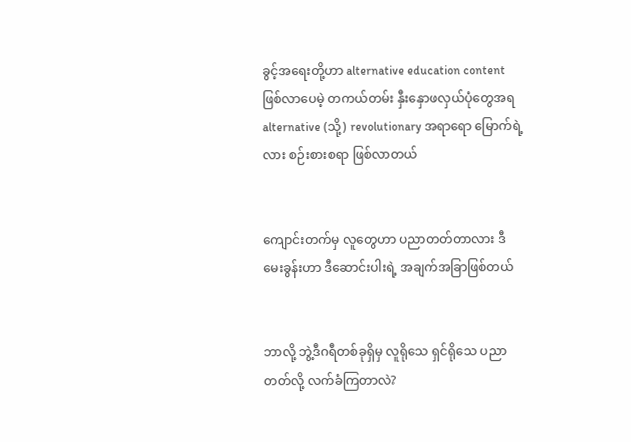ခွင့်အရေးတို့ဟာ alternative education content ဖြစ်လာပေမဲ့ တကယ်တမ်း နှီးနှောဖလှယ်ပုံတွေအရ alternative (သို့) revolutionary အရာရော မြောက်ရဲ့လား စဉ်းစားစရာ ဖြစ်လာတယ်


ကျောင်းတက်မှ လူ‌တွေဟာ ပညာတတ်တာလား ဒီမေးခွန်းဟာ ဒီဆောင်းပါးရဲ့ အချက်အခြာဖြစ်တယ်


ဘာလို့ ဘွဲ့ဒီဂရီတစ်ခုရှိမှ လူရိုသေ ရှင်ရိုသေ ပညာတတ်လို့ လက်ခံကြတာလဲ?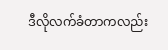ဒီလိုလက်ခံတာကလည်း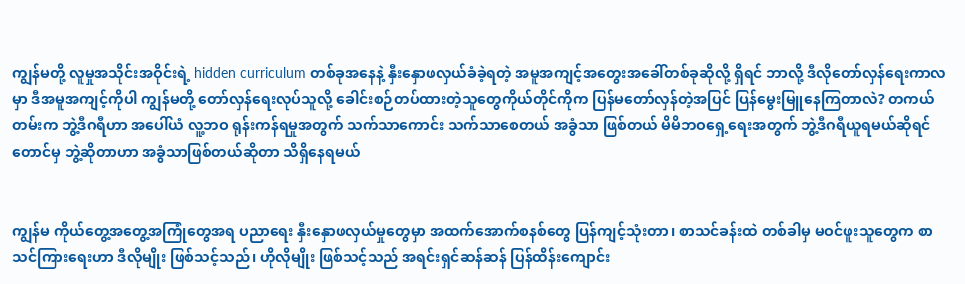ကျွန်မတို့ လူမှုအသိုင်းအဝိုင်းရဲ့ hidden curriculum တစ်ခုအနေနဲ့ နှီးနှောဖလှယ်ခံခဲ့ရတဲ့ အမူအကျင့်အတွေးအခေါ်တစ်ခုဆိုလို့ ရှိရင် ဘာလို့ ဒီလိုတော်လှန်ရေးကာလမှာ ဒီအမူအကျင့်ကိုပါ ကျွန်မတို့ တော်လှန်ရေးလုပ်သူလို့ ခေါင်းစဉ်တပ်ထားတဲ့သူတွေကိုယ်တိုင်ကိုက ပြန်မတော်လှန်တဲ့အပြင် ပြန်မွေးမြူနေကြတာလဲ? တကယ်တမ်းက ဘွဲ့ဒီဂရီဟာ အပေါ်ယံ လူ့ဘဝ ရုန်းကန်ရမှုအတွက် သက်သာကောင်း သက်သာစေတယ် အခွံသာ ဖြစ်တယ် မိမိဘဝရှေ့ရေးအတွက် ဘွဲ့ဒီဂရီယူရမယ်ဆိုရင်တောင်မှ ဘွဲ့ဆိုတာဟာ အခွံသာဖြစ်တယ်ဆိုတာ သိရှိနေရမယ်


ကျွန်မ ကိုယ်တွေ့အတွေ့အကြုံတွေအရ ပညာရေး နှီးနှောဖလှယ်မှုတွေမှာ အထက်အောက်စနစ်တွေ ပြန်ကျင့်သုံးတာ၊ စာသင်ခန်းထဲ တစ်ခါမှ မဝင်ဖူးသူတွေက စာသင်ကြားရေးဟာ ဒီလိုမျိုး ဖြစ်သင့်သည်၊ ဟိုလိုမျိုး ဖြစ်သင့်သည် အရင်းရှင်ဆန်ဆန် ပြန်ထိန်းကျောင်း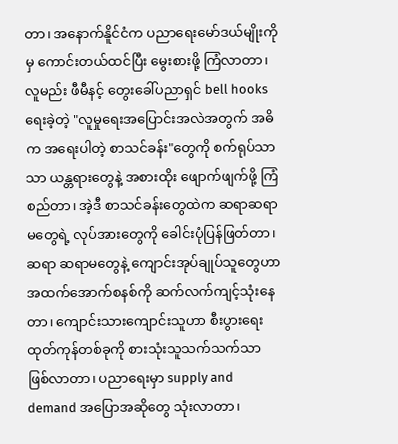တာ၊ အနောက်နိူင်ငံက ပညာရေးမော်ဒယ်မျိုးကိုမှ ကောင်းတယ်ထင်ပြီး မွေးစားဖို့ ကြံလာတာ၊ လူမည်း ဖီမီနင့် တွေးခေါ်ပညာရှင် bell hooks ရေးခဲ့တဲ့ "လူမှုရေးအပြောင်းအလဲအတွက် အဓိက အရေးပါတဲ့ စာသင်ခန်း"တွေကို စက်ရုပ်သာသာ ယန္တရားတွေနဲ့ အစားထိုး ဖျောက်ဖျက်ဖို့ ကြံစည်တာ၊ အဲ့ဒီ စာသင်ခန်းတွေထဲက ဆရာဆရာမတွေရဲ့ လုပ်အားတွေကို ခေါင်းပုံပြန်ဖြတ်တာ၊ ဆရာ ဆရာမတွေနဲ့ ကျောင်းအုပ်ချုပ်သူတွေဟာ အထက်အောက်စနစ်ကို ဆက်လက်ကျင့်သုံးနေတာ၊ ကျောင်းသားကျောင်းသူဟာ စီးပွားရေးထုတ်ကုန်တစ်ခုကို စားသုံးသူသက်သက်သာ ဖြစ်လာတာ၊ ပညာရေးမှာ supply and demand အပြောအဆိုတွေ သုံးလာတာ၊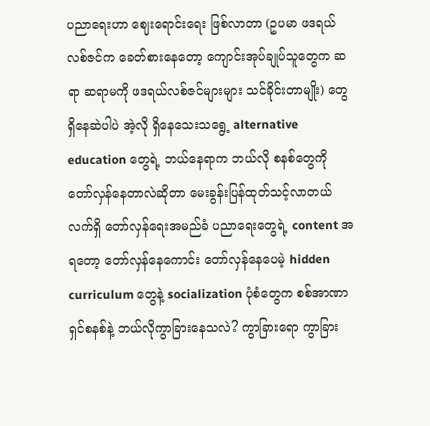ပညာရေးဟာ ဈေးရောင်းရေး ဖြစ်လာတာ (ဥပမာ ဖဒရယ်လစ်ဇင်က ခေတ်စားနေတော့ ကျောင်းအုပ်ချုပ်သူတွေက ဆရာ ဆရာမကို ဖဒရယ်လစ်ဇင်များများ သင်‌ခိုင်းတာမျိုး) တွေ ရှိနေဆဲပါပဲ အဲ့လို ရှိနေသေးသရွေ့ alternative education တွေရဲ့ ဘယ်နေရာက ဘယ်လို စနစ်တွေကို တော်လှန်နေတာလဲဆိုတာ မေးခွန်းပြန်ထုတ်သင့်လာတယ် လက်ရှိ တော်လှန်ရေးအမည်ခံ ပညာရေးတွေရဲ့ content အရတော့ တော်လှန်နေကောင်း တော်လှန်နေပေမဲ့ hidden curriculum တွေနဲ့ socialization ပုံစံတွေက စစ်အာဏာရှင်စနစ်နဲ့ ဘယ်လိုကွာခြားနေသလဲ? ကွာခြားရော ကွာခြား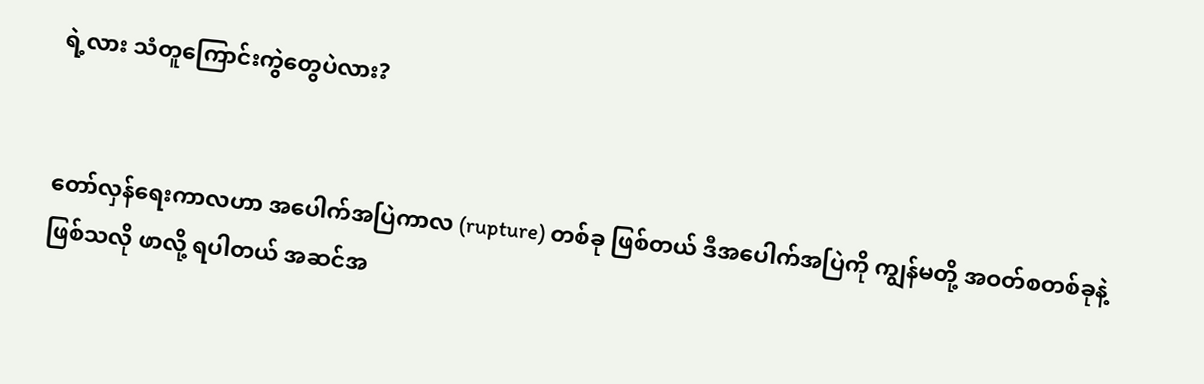ရဲ့လား သံတူကြောင်းကွဲတွေပဲလား?


တော်လှန်ရေးကာလဟာ အပေါက်အပြဲကာလ (rupture) တစ်ခု ဖြစ်တယ် ဒီအပေါက်အပြဲကို ကျွန်မတို့ အဝတ်စတစ်ခုနဲ့ ဖြစ်သလို ဖာလို့ ရပါတယ် အဆင်အ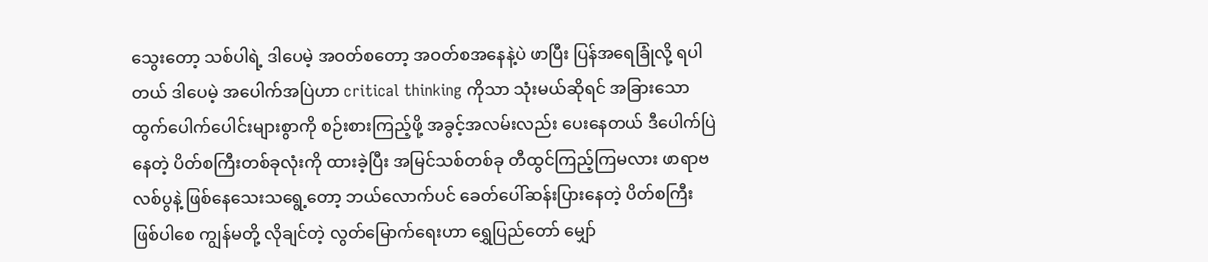သွေးတော့ သစ်ပါရဲ့ ဒါပေမဲ့ အဝတ်စတော့ အဝတ်စအနေနဲ့ပဲ ဖာပြီး ပြန်အရေခြုံလို့ ရပါတယ် ဒါပေမဲ့ အပေါက်အပြဲဟာ critical thinking ကိုသာ သုံးမယ်ဆိုရင် အခြားသော ထွက်ပေါက်ပေါင်းများစွာကို စဉ်းစားကြည့်ဖို့ အခွင့်အလမ်းလည်း ပေးနေတယ် ဒီပေါက်ပြဲနေတဲ့ ပိတ်စကြီးတစ်ခုလုံးကို ထားခဲ့ပြီး အမြင်သစ်တစ်ခု တီထွင်ကြည့်ကြမလား ဖာရာဗလစ်ပွနဲ့ ဖြစ်နေသေးသရွေ့တော့ ဘယ်လောက်ပင် ခေတ်ပေါ်ဆန်းပြားနေတဲ့ ပိတ်စကြီး ဖြစ်ပါစေ ကျွန်မတို့ လိုချင်တဲ့ လွတ်မြောက်ရေးဟာ ရွှေပြည်တော် မျှော်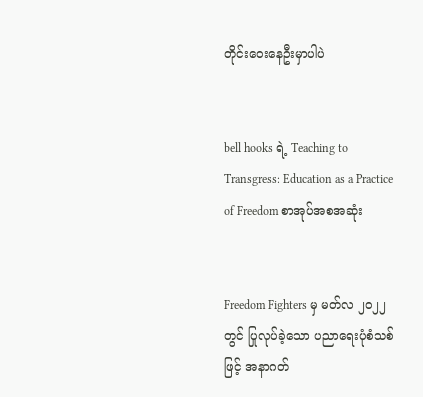တိုင်းဝေးနေဦးမှာပါပဲ


bell hooks ရဲ့ Teaching to Transgress: Education as a Practice of Freedom စာအုပ်အစအဆုံး


Freedom Fighters မှ မတ်လ ၂၀၂၂ တွင် ပြုလုပ်ခဲ့သော ပညာရေးပုံစံသစ်ဖြင့် အနာဂတ်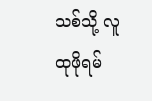သစ်သို့ လူထုဖိုရမ်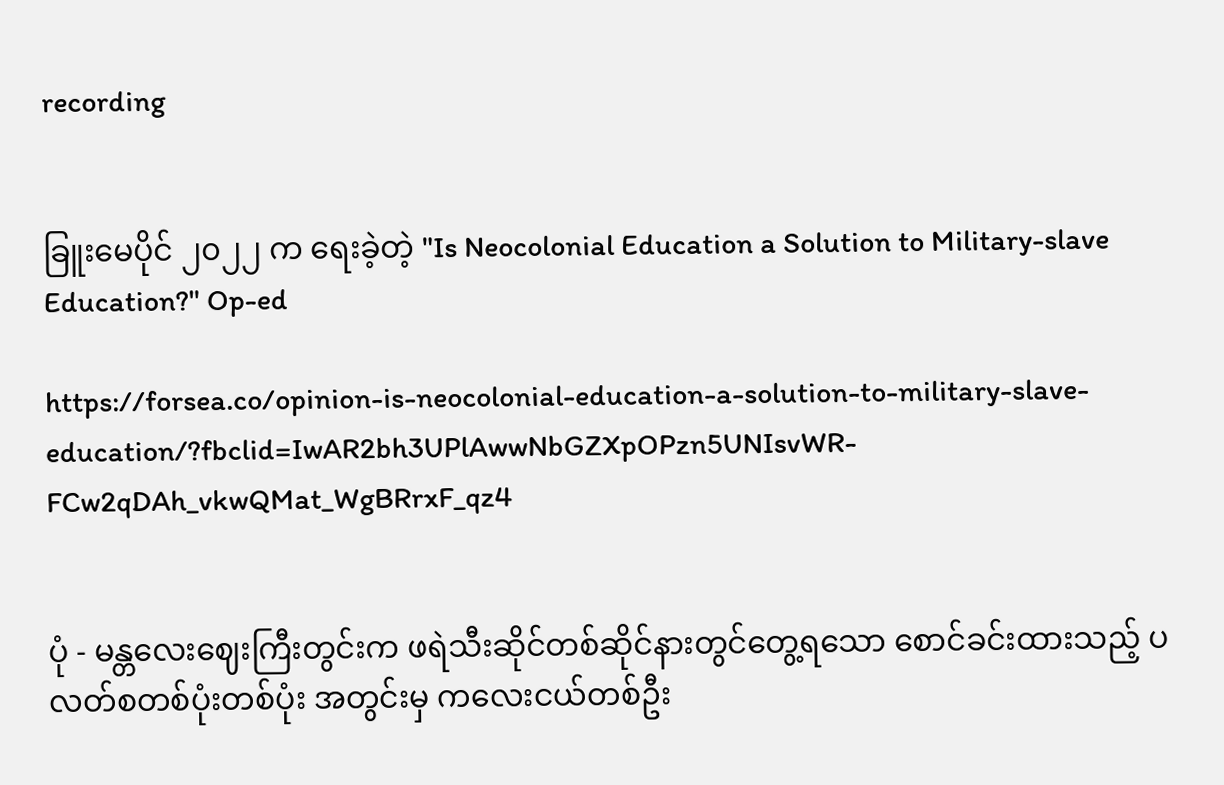recording


ခြူးမေပိုင် ၂၀၂၂ က ရေးခဲ့တဲ့ "Is Neocolonial Education a Solution to Military-slave Education?" Op-ed

https://forsea.co/opinion-is-neocolonial-education-a-solution-to-military-slave-education/?fbclid=IwAR2bh3UPlAwwNbGZXpOPzn5UNIsvWR-FCw2qDAh_vkwQMat_WgBRrxF_qz4


ပုံ - မန္တလေးဈေးကြီးတွင်းက ဖရဲသီးဆိုင်တစ်ဆိုင်နားတွင်တွေ့ရသော စောင်ခင်းထားသည့် ပလတ်စတစ်ပုံးတစ်ပုံး အတွင်းမှ ကလေးငယ်တစ်ဦး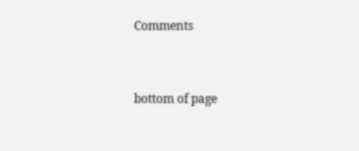Comments


bottom of page